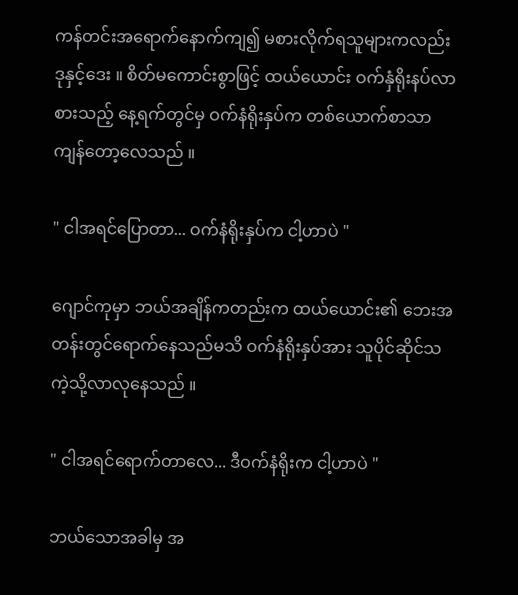ကန်တင်းအရောက်နောက်ကျ၍ မစားလိုက်ရသူများကလည်း ဒုနှင့်ဒေး ။ စိတ်မကောင်းစွာဖြင့် ထယ်ယောင်း ဝက်နှံရိုးနပ်လာစားသည့် နေ့ရက်တွင်မှ ဝက်နံရိုးနှပ်က တစ်ယောက်စာသာကျန်တော့လေသည် ။

" ငါအရင်ပြောတာ... ဝက်နံရိုးနှပ်က ငါ့ဟာပဲ "

ဂျောင်ကုမှာ ဘယ်အချိန်ကတည်းက ထယ်ယောင်း၏ ဘေးအတန်းတွင်ရောက်နေသည်မသိ ဝက်နံရိုးနှပ်အား သူပိုင်ဆိုင်သကဲ့သို့လာလုနေသည် ။

" ငါအရင်ရောက်တာလေ... ဒီဝက်နံရိုးက ငါ့ဟာပဲ "

ဘယ်သောအခါမှ အ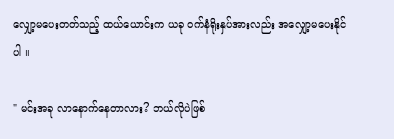လျှော့မပေးတတ်သည့် ထယ်ယောင်းက ယခု ဝက်နံရိုးနှပ်အားလည်း အလျှော့မပေးနိုင်ပါ ။

" မင်းအခု လာနောက်နေတာလား? ဘယ်လိုပဲဖြစ်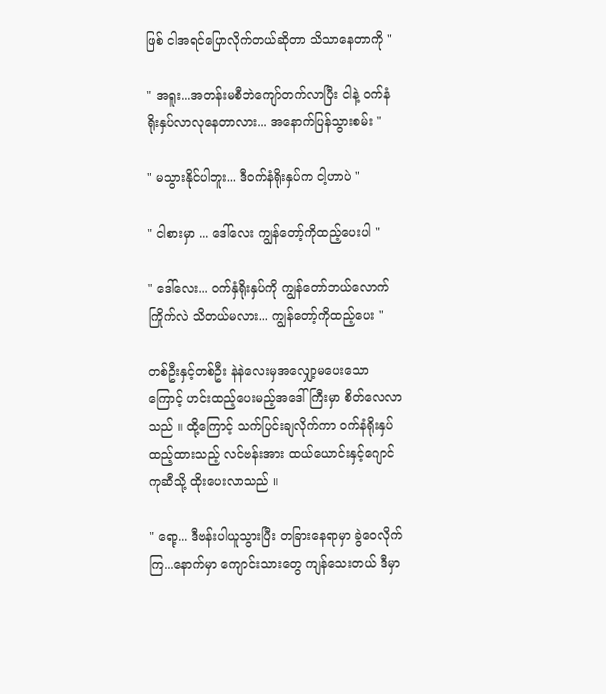ဖြစ် ငါအရင်ပြောလိုက်တယ်ဆိုတာ သိသာနေတာကို "

" အရူး...အတန်းမစီဘဲကျော်တက်လာပြီး ငါနဲ့ ဝက်နံရိုးနှပ်လာလုနေတာလား... အနောက်ပြန်သွားစမ်း "

" မသွားနိုင်ပါဘူး... ဒီဝက်နံရိုးနှပ်က ငါ့ဟာပဲ "

" ငါစားမှာ ... ဒေါ်လေး ကျွန်တော့်ကိုထည့်ပေးပါ "

" ဒေါ်လေး... ဝက်နှံရိုးနှပ်ကို ကျွန်တော်ဘယ်လောက်ကြိုက်လဲ သိတယ်မလား... ကျွန်တော့်ကိုထည့်ပေး "

တစ်ဦးနှင့်တစ်ဦး နဲနဲလေးမှအလျှော့မပေးသောကြောင့် ဟင်းထည့်ပေးမည့်အဒေါ်ကြီးမှာ စိတ်လေလာသည် ။ ထို့ကြောင့် သက်ပြင်းချလိုက်ကာ ဝက်နံရိုးနှပ်ထည့်ထားသည့် လင်ဗန်းအား ထယ်ယောင်းနှင့်ဂျောင်ကုဆီသို့ ထိုးပေးလာသည် ။

" ရော့... ဒီဗန်းပါယူသွားပြီး တခြားနေရာမှာ ခွဲဝေလိုက်ကြ...နောက်မှာ ကျောင်းသားတွေ ကျန်သေးတယ် ဒီမှာ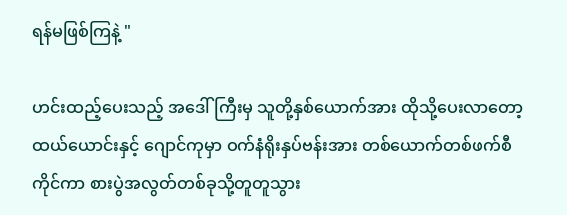ရန်မဖြစ်ကြနဲ့ "

ဟင်းထည့်ပေးသည့် အဒေါ်ကြီးမှ သူတို့နှစ်ယောက်အား ထိုသို့ပေးလာတော့ ထယ်ယောင်းနှင့် ဂျောင်ကုမှာ ဝက်နံရိုးနှပ်ဗန်းအား တစ်ယောက်တစ်ဖက်စီကိုင်ကာ စားပွဲအလွတ်တစ်ခုသို့တူတူသွား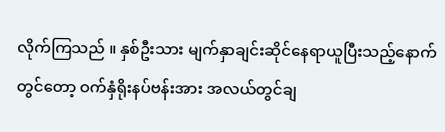လိုက်ကြသည် ။ နှစ်ဦးသား မျက်နှာချင်းဆိုင်နေရာယူပြီးသည့်နောက်တွင်တော့ ဝက်နှံရိုးနပ်ဗန်းအား အလယ်တွင်ချ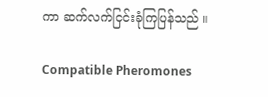ကာ ဆက်လက်ငြင်းခုံကြပြန်သည် ။

Compatible Pheromones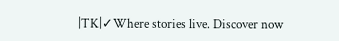|TK|✓Where stories live. Discover now